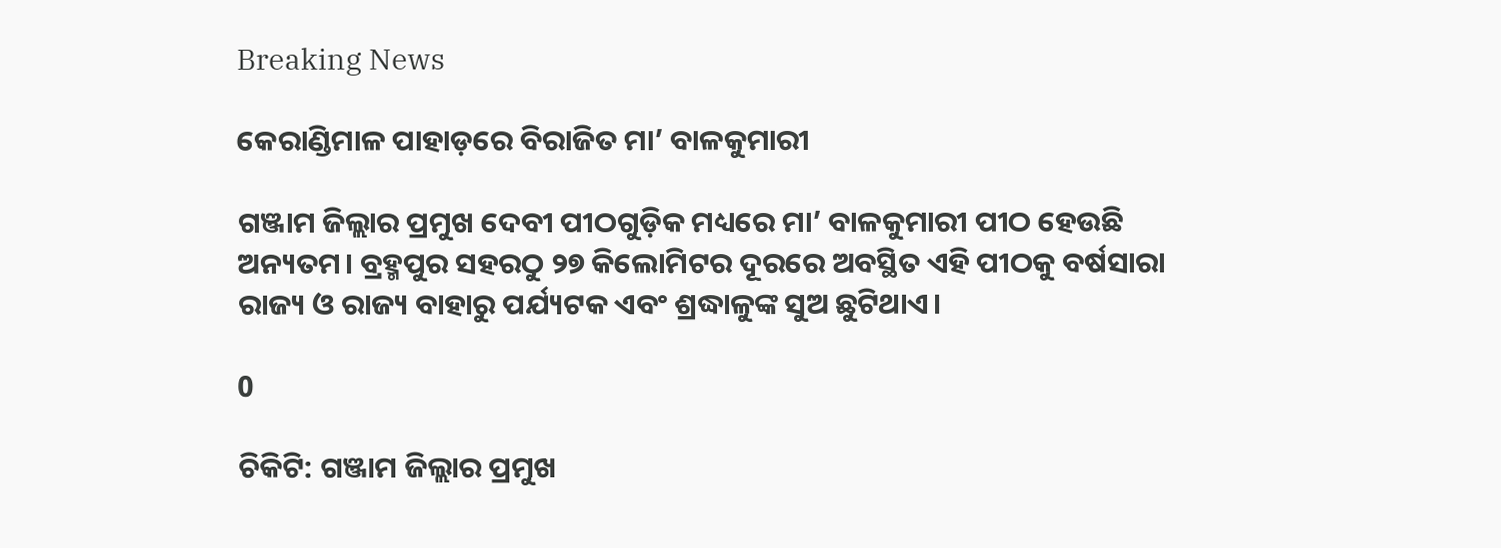Breaking News

କେରାଣ୍ଡିମାଳ ପାହାଡ଼ରେ ବିରାଜିତ ମା’ ବାଳକୁମାରୀ

ଗଞ୍ଜାମ ଜିଲ୍ଲାର ପ୍ରମୁଖ‌ ଦେବୀ ପୀଠଗୁଡ଼ିକ ମଧ୍ୟରେ ମା’ ବାଳକୁମାରୀ ପୀଠ ହେଉଛି ଅନ୍ୟତମ। ବ୍ରହ୍ମପୁର ସହରଠୁ ୨୭ କିଲୋମିଟର ଦୂରରେ ଅବସ୍ଥିତ ଏହି ପୀଠକୁ ବର୍ଷସାରା ରାଜ୍ୟ ଓ ରାଜ୍ୟ ବାହାରୁ ପର୍ଯ୍ୟଟକ ଏବଂ ଶ୍ରଦ୍ଧାଳୁଙ୍କ ସୁଅ ଛୁଟିଥାଏ।

0

ଚିକିଟି: ଗଞ୍ଜାମ ଜିଲ୍ଲାର ପ୍ରମୁଖ‌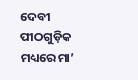ଦେବୀ ପୀଠଗୁଡ଼ିକ ମଧ୍ୟରେ ମା’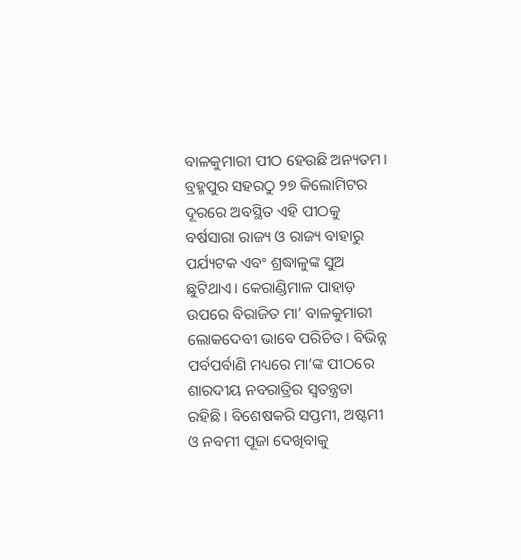ବାଳକୁମାରୀ ପୀଠ ହେଉଛି ଅନ୍ୟତମ। ବ୍ରହ୍ମପୁର ସହରଠୁ ୨୭ କିଲୋମିଟର ଦୂରରେ ଅବସ୍ଥିତ ଏହି ପୀଠକୁ ବର୍ଷସାରା ରାଜ୍ୟ ଓ ରାଜ୍ୟ ବାହାରୁ ପର୍ଯ୍ୟଟକ ଏବଂ ଶ୍ରଦ୍ଧାଳୁଙ୍କ ସୁଅ ଛୁଟିଥାଏ। କେରାଣ୍ଡିମାଳ ପାହାଡ଼ ଉପରେ ବିରାଜିତ ମା’ ବାଳକୁମାରୀ ଲୋକଦେବୀ ଭାବେ ପରିଚିତ। ବିଭିନ୍ନ ପର୍ବପର୍ବାଣି ମଧ୍ୟରେ ମା’ଙ୍କ ପୀଠରେ ଶାରଦୀୟ ନବରାତ୍ରିର ସ୍ବତନ୍ତ୍ରତା ରହିଛି। ବିଶେଷକରି ସପ୍ତମୀ, ଅଷ୍ଟମୀ ଓ ନବମୀ ପୂଜା ଦେଖିବାକୁ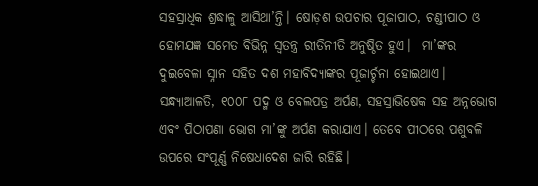ସହସ୍ରାଧିକ ଶ୍ରଦ୍ଧାଳୁ ଆସିଥା’ନ୍ତି। ଷୋଡ଼ଶ ଉପଚାର ପୂଜାପାଠ, ଚଣ୍ଡୀପାଠ ଓ ହୋମଯଜ୍ଞ ସମେତ ବିଭିନ୍ନ ସ୍ବତନ୍ତ୍ର ରୀତିନୀତି ଅନୁଷ୍ଠିତ ହୁଏ।  ମା’ଙ୍କର ଦୁଇବେଳା ସ୍ନାନ ସହିତ ଦଶ ମହାବିଦ୍ୟାଙ୍କର ପୂଜାର୍ଚ୍ଚନା ହୋଇଥାଏ। ସନ୍ଧ୍ୟାଆଳତି, ୧୦୦୮ ପଦ୍ମ ଓ ବେଲପତ୍ର ଅର୍ପଣ, ସହସ୍ରାଭିଷେକ ସହ ଅନ୍ନଭୋଗ ଏବଂ ପିଠାପଣା ଭୋଗ ମା’ଙ୍କୁ ଅର୍ପଣ କରାଯାଏ। ତେବେ ପୀଠରେ ପଶୁବଳି ଉପରେ ସଂପୂର୍ଣ୍ଣ ନିଷେଧାଦେଶ ଜାରି ରହିଛି।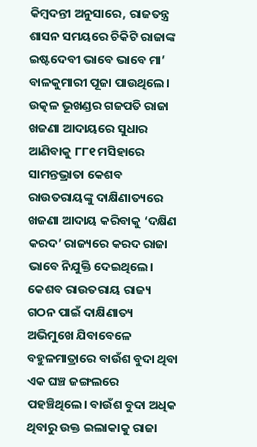କିମ୍ବଦନ୍ତୀ ଅନୁସା‌ରେ, ରାଜତନ୍ତ୍ର ଶାସନ ସମୟରେ ଚିକିଟି ରାଜାଙ୍କ ଇଷ୍ଟଦେବୀ ଭାବେ ଭାବେ ମା’ ବାଳକୁମାରୀ ପୂଜା ପାଉଥିଲେ। ଉତ୍କଳ ଭୂଖଣ୍ଡର ଗଜପତି ରାଜା ଖଜଣା ଆଦାୟରେ ସୁଧାର ଆଣିବାକୁ ୮୮୧ ମସିହାରେ ସାମନ୍ତଭ୍ରାତା କେଶବ ରାଉତରାୟଙ୍କୁ ଦାକ୍ଷିଣାତ୍ୟରେ ଖଜଣା ଆଦାୟ କରିବାକୁ ‘ଦକ୍ଷିଣ କରଦ’ ରାଜ୍ୟରେ କରଦ ରାଜା ଭାବେ ନିଯୁକ୍ତି ଦେଇଥିଲେ। କେଶବ ରାଉତରାୟ ରାଜ୍ୟ ଗଠନ ପାଇଁ ଦାକ୍ଷିଣାତ୍ୟ ଅଭିମୁଖେ ଯିବାବେଳେ ବହୁଳମାତ୍ରାରେ ବାଉଁଶ ବୁଦା ଥିବା ଏକ ଘଞ୍ଚ ଜଙ୍ଗଲରେ ପହଞ୍ଚିଥିଲେ। ବାଉଁଶ ବୁଦା ଅଧିକ ଥିବାରୁ ଉକ୍ତ ଇଲାକାକୁ ରାଜା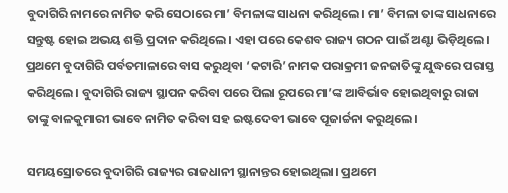ବୁଦାଗିରି ନାମରେ ନାମିତ କରି ସେଠାରେ ମା’ ବିମଳାଙ୍କ ସାଧନା କରିଥିଲେ। ମା’ ବିମଳା ତାଙ୍କ ସାଧନାରେ ସନ୍ତୁଷ୍ଟ ହୋଇ ଅଭୟ ଶକ୍ତି ପ୍ରଦାନ କରିଥିଲେ। ଏହା ପରେ କେଶବ ରାଜ୍ୟ ଗଠନ ପାଇଁ ଅଣ୍ଟା ଭିଡ଼ିଥିଲେ। ପ୍ରଥମେ ବୁଦାଗିରି ପର୍ବତମାଳାରେ ବାସ କରୁଥିବା ‘କଟାରି’ ନାମକ ପରାକ୍ରମୀ ଜନଜାତିଙ୍କୁ ଯୁଦ୍ଧରେ ପରାସ୍ତ କରିଥି‌ଲେ। ବୁଦାଗିରି ରାଜ୍ୟ ସ୍ଥାପନ କରିବା ପରେ ପିଲା ରୂପରେ ମା’ଙ୍କ ଆବିର୍ଭାବ ହୋଇଥିବାରୁ ରାଜା ତାଙ୍କୁ ବାଳକୁମାରୀ ଭାବେ ନାମିତ କରିବା ସହ ଇଷ୍ଟଦେବୀ ଭାବେ ପୂଜାର୍ଚ୍ଚନା କରୁଥିଲେ।

ସମୟସ୍ରୋତରେ ବୁଦାଗିରି ରାଜ୍ୟର ରାଜଧାନୀ ସ୍ଥାନାନ୍ତର ହୋଇଥିଲା। ପ୍ରଥମେ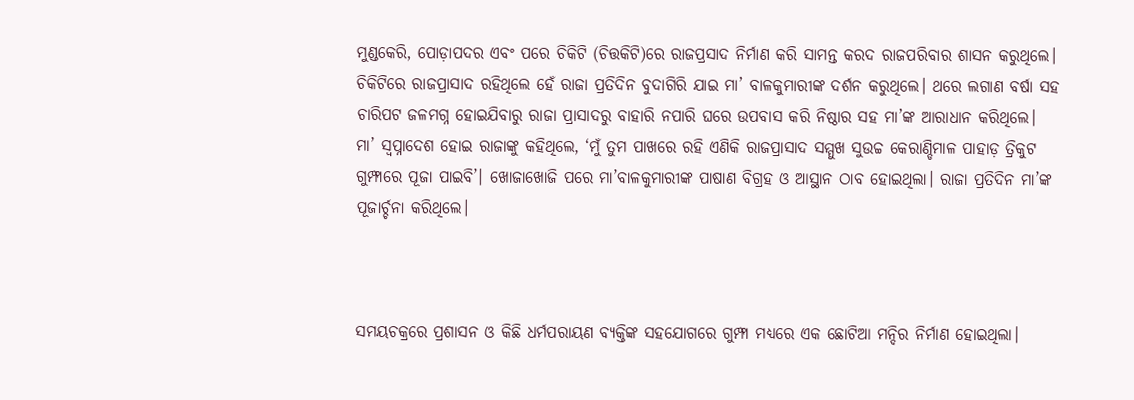ମୁଣ୍ଡକେରି, ପୋଡ଼ାପଦର ଏବଂ ପରେ ଚିକିଟି (ଚିତ୍ତକିଟି)ରେ ରାଜପ୍ରସାଦ ନିର୍ମାଣ କରି ସାମନ୍ତ କରଦ ରାଜପରିବାର ଶାସନ କରୁଥିଲେ। ଚିକିଟିରେ ରାଜପ୍ରାସାଦ ରହିଥିଲେ ହେଁ ରାଜା ପ୍ରତିଦିନ ବୁଦାଗିରି ଯାଇ ମା’ ବାଳକୁମାରୀଙ୍କ ଦର୍ଶନ କରୁଥିଲେ। ଥରେ ଲଗାଣ ବର୍ଷା ସହ ଚାରିପଟ ଜଳମଗ୍ନ ହୋଇଯିବାରୁ ରାଜା ପ୍ରାସାଦରୁ ବାହାରି ନପାରି ଘରେ ଉପବାସ କରି ନିଷ୍ଠାର ସହ ମା’ଙ୍କ ଆରାଧାନ କରିଥିଲେ। ମା’ ସ୍ବପ୍ନାଦେଶ ହୋଇ ରାଜାଙ୍କୁ କହିଥିଲେ, ‘ମୁଁ ତ‌ୁମ ପାଖରେ ରହି ଏଣିକି ରାଜପ୍ରାସାଦ ସମ୍ମୁଖ ସୁଉଚ୍ଚ କେରାଣ୍ଡିମାଳ ପାହାଡ଼ ତ୍ରିକୁଟ ଗୁମ୍ଫାରେ ପୂଜା‌ ପାଇବି’। ଖୋଜାଖୋଜି ପରେ ମା’ବାଳକୁମାରୀଙ୍କ ପାଷାଣ ବିଗ୍ରହ ଓ ଆସ୍ଥାନ ଠାବ ହୋଇଥିଲା। ରାଜା ପ୍ରତିଦିନ ମା’ଙ୍କ ପୂଜାର୍ଚ୍ଚନା କରିଥିଲେ।



ସମୟଚକ୍ରରେ ପ୍ରଶାସନ ଓ କିଛି ଧର୍ମପରାୟଣ ବ୍ୟକ୍ତିଙ୍କ ସହଯୋଗରେ ଗୁମ୍ଫା ମଧ୍ୟରେ ଏକ‌ ଛୋଟିଆ ମନ୍ଦିର ନିର୍ମାଣ ହୋଇଥିଲା।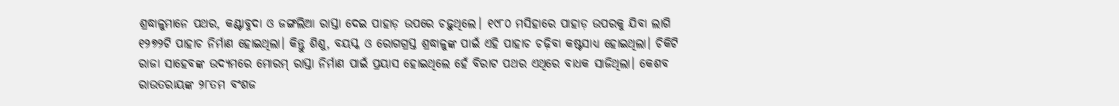ଶ୍ରଦ୍ଧାଳୁମାନେ ପଥର, କଣ୍ଟାବୁଦା ଓ ଜଙ୍ଗଲିଆ ରାସ୍ତା ଦେଇ ପାହାଡ଼ ଉପରେ ଚଢ଼ୁଥିଲେ। ୧୯୮୦ ମସିହାରେ ପାହାଡ଼ ଉପରକୁ ଯିବା ଲାଗି ୧୨୭୨ଟି ପାହାଚ ନିର୍ମାଣ ହୋଇଥିଲା। କିନ୍ତୁ ଶିଶୁ, ବୟସ୍କ ଓ ରୋଗଗ୍ରସ୍ତ ଶ୍ରଦ୍ଧାଳୁଙ୍କ ପାଇଁ ଏହି ପାହାଚ ଚଢ଼ିବା କଷ୍ଟସାଧ୍ୟ ହୋଇଥିଲା। ଚିକିଟି ରାଜା ସାହେବଙ୍କ ଉଦ୍ୟମରେ ମୋରମ୍ ରାସ୍ତା ନିର୍ମାଣ ପାଇଁ ପ୍ରୟାସ ହୋଇଥିଲେ ହେଁ ବିରାଟ ପଥର ଏଥିରେ ବାଧକ ସାଜିଥିଲା। କେଶବ ରାଉତରାୟଙ୍କ ୨୮ତମ ବଂଶଜ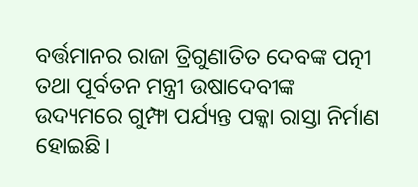ବର୍ତ୍ତମାନର ରାଜା ତ୍ରିଗୁଣାତିତ ଦେବଙ୍କ ପତ୍ନୀ ତଥା ପୂର୍ବତନ ମନ୍ତ୍ରୀ ଉଷାଦେବୀଙ୍କ ଉଦ୍ୟମରେ ଗୁମ୍ଫା ପର୍ଯ୍ୟନ୍ତ ପକ୍କା ରାସ୍ତା ନିର୍ମାଣ ହୋଇଛି।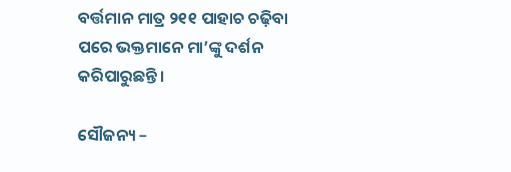ବର୍ତ୍ତମାନ ମାତ୍ର ୨୧୧ ପାହାଚ ଚଢ଼ିବା ପରେ ଭକ୍ତମାନେ ମା’ଙ୍କୁ ଦର୍ଶନ କରିପାରୁଛନ୍ତି।

ସୌଜନ୍ୟ –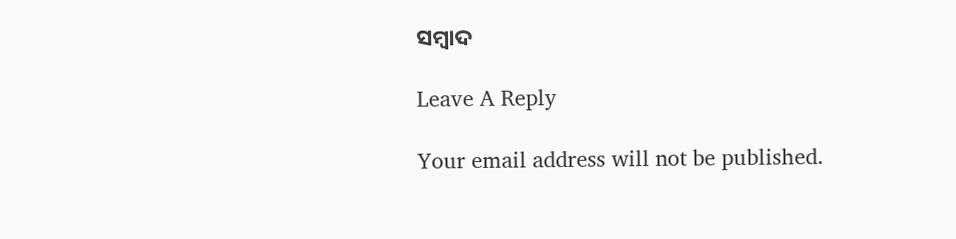ସମ୍ବାଦ

Leave A Reply

Your email address will not be published.